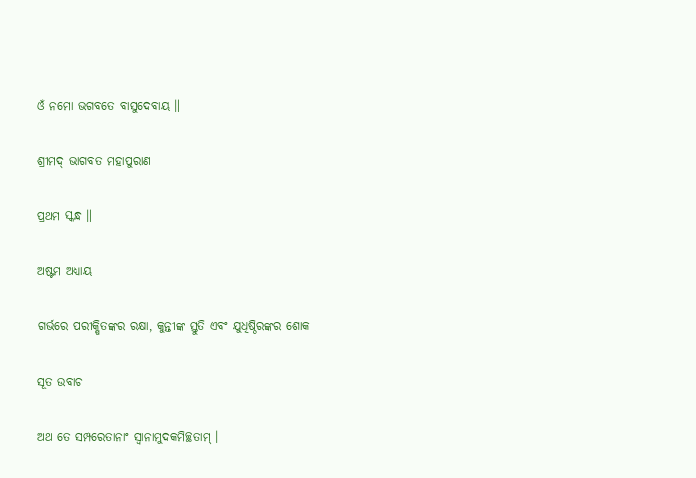ଓଁ ନମୋ ଭଗବତେ ବାସୁଦେବାୟ ॥

ଶ୍ରୀମଦ୍ ଭାଗବତ ମହାପୁରାଣ

ପ୍ରଥମ ସ୍କନ୍ଧ ॥

ଅଷ୍ଟମ ଅଧ୍ୟାୟ

ଗର୍ଭରେ ପରୀକ୍ଷିତଙ୍କର ରକ୍ଷା, କୁନ୍ତୀଙ୍କ ସ୍ତୁତି ଏବଂ ଯୁଧିଷ୍ଠିରଙ୍କର ଶୋକ

ସୂତ ଉବାଚ

ଅଥ ତେ ସମ୍ପରେତାନାଂ ସ୍ୱାନାମୁଦକମିଚ୍ଛତାମ୍ ।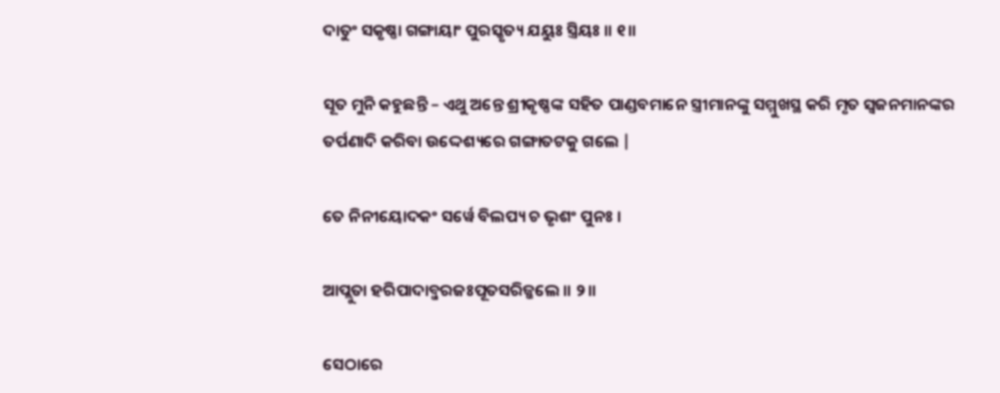ଦାତୁଂ ସକୃଷ୍ଣା ଗଙ୍ଗାୟାଂ ପୁରସ୍କୃତ୍ୟ ଯୟୁଃ ସ୍ତ୍ରିୟଃ ॥ ୧॥

ସୂତ ମୁନି କହୁଛନ୍ତି – ଏଥୁ ଅନ୍ତେ ଶ୍ରୀକୃଷ୍ଣଙ୍କ ସହିତ ପାଣ୍ଡବମାନେ ସ୍ତ୍ରୀମାନଙ୍କୁ ସମ୍ମୁଖସ୍ଥ କରି ମୃତ ସ୍ବଜନମାନଙ୍କର ତର୍ପଣାଦି କରିବା ଉଦ୍ଦେଶ୍ୟରେ ଗଙ୍ଗାତଟକୁ ଗଲେ |

ତେ ନିନୀୟୋଦକଂ ସର୍ୱେ ବିଲପ୍ୟ ଚ ଭୃଶଂ ପୁନଃ ।

ଆପ୍ଲୁତା ହରିପାଦାବ୍ଜରଜଃପୂତସରିଜ୍ଜଲେ ॥ ୨॥

ସେଠାରେ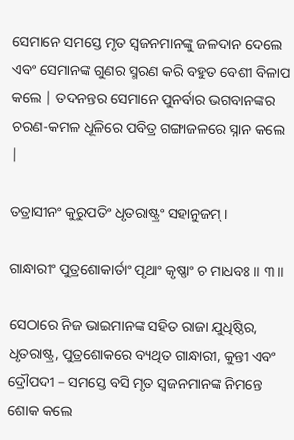ସେମାନେ ସମସ୍ତେ ମୃତ ସ୍ବଜନମାନଙ୍କୁ ଜଳଦାନ ଦେଲେ ଏବଂ ସେମାନଙ୍କ ଗୁଣର ସ୍ମରଣ କରି ବହୁତ ବେଶୀ ବିଳାପ କଲେ | ତଦନନ୍ତର ସେମାନେ ପୁନର୍ବାର ଭଗବାନଙ୍କର ଚରଣ-କମଳ ଧୂଳିରେ ପବିତ୍ର ଗଙ୍ଗାଜଳରେ ସ୍ନାନ କଲେ |

ତତ୍ରାସୀନଂ କୁରୁପତିଂ ଧୃତରାଷ୍ଟ୍ରଂ ସହାନୁଜମ୍ ।

ଗାନ୍ଧାରୀଂ ପୁତ୍ରଶୋକାର୍ତାଂ ପୃଥାଂ କୃଷ୍ଣାଂ ଚ ମାଧବଃ ॥ ୩॥

ସେଠାରେ ନିଜ ଭାଇମାନଙ୍କ ସହିତ ରାଜା ଯୁଧିଷ୍ଠିର, ଧୃତରାଷ୍ଟ୍ର, ପୁତ୍ରଶୋକରେ ବ୍ୟଥିତ ଗାନ୍ଧାରୀ, କୁନ୍ତୀ ଏବଂ ଦ୍ରୌପଦୀ – ସମସ୍ତେ ବସି ମୃତ ସ୍ବଜନମାନଙ୍କ ନିମନ୍ତେ ଶୋକ କଲେ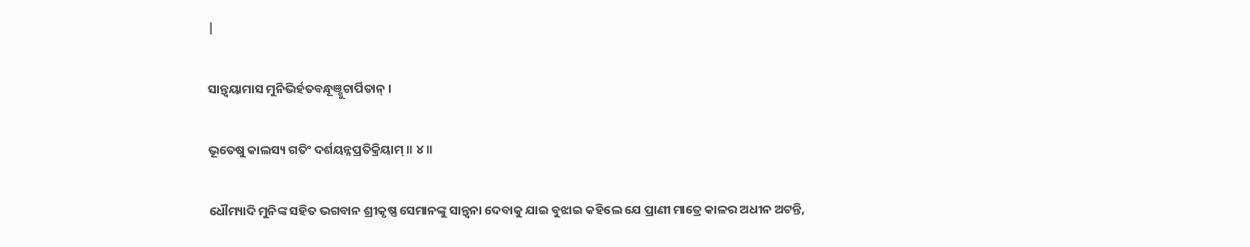|

ସାନ୍ତ୍ୱୟାମାସ ମୁନିଭିର୍ହତବନ୍ଧୂଞ୍ଶୁଚାର୍ପିତାନ୍ ।

ଭୂତେଷୁ କାଲସ୍ୟ ଗତିଂ ଦର୍ଶୟନ୍ନପ୍ରତିକ୍ରିୟାମ୍ ॥ ୪॥

ଧୌମ୍ୟାଦି ମୁନିଙ୍କ ସହିତ ଭଗବାନ ଶ୍ରୀକୃଷ୍ଣ ସେମାନଙ୍କୁ ସାନ୍ତ୍ବନା ଦେବାକୁ ଯାଇ ବୁଝାଇ କହିଲେ ଯେ ପ୍ରାଣୀ ମାତ୍ରେ କାଳର ଅଧୀନ ଅଟନ୍ତି,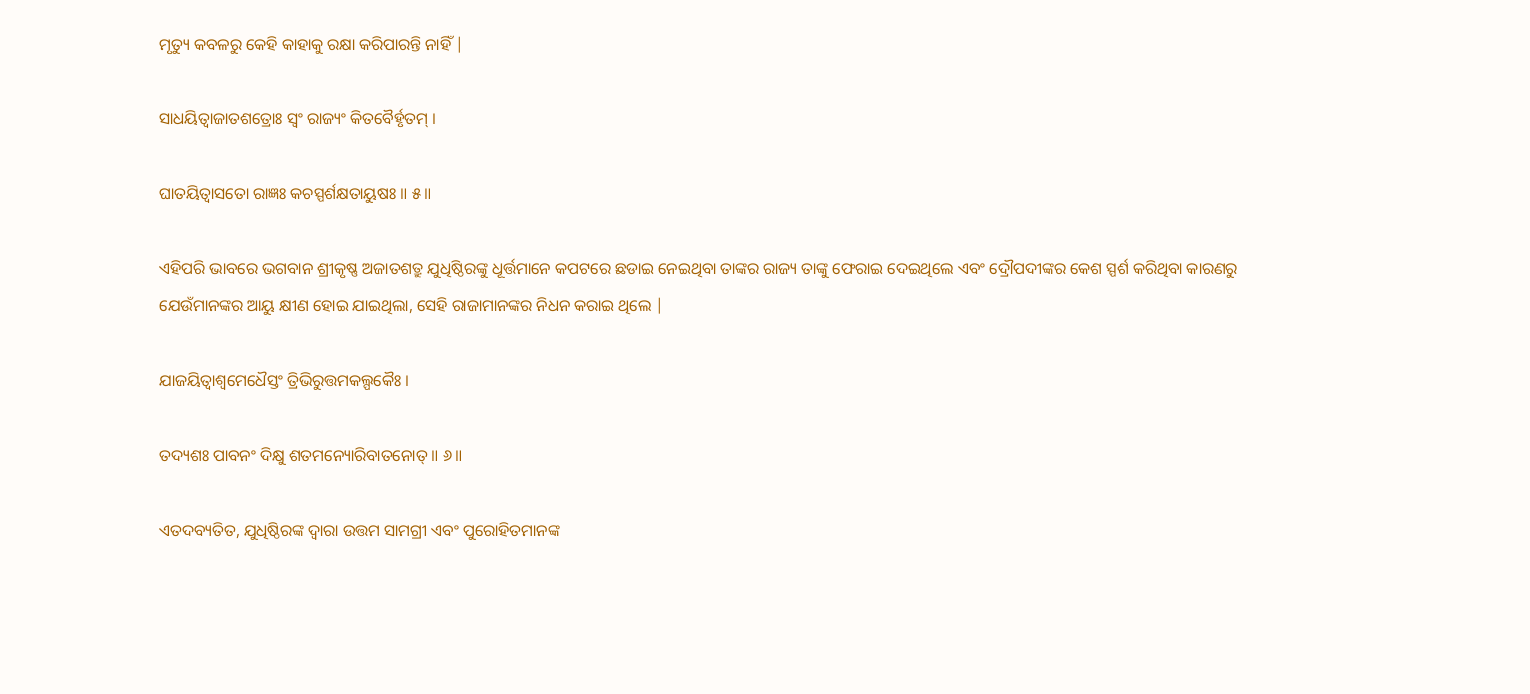ମୃତ୍ୟୁ କବଳରୁ କେହି କାହାକୁ ରକ୍ଷା କରିପାରନ୍ତି ନାହିଁ |

ସାଧୟିତ୍ୱାଜାତଶତ୍ରୋଃ ସ୍ୱଂ ରାଜ୍ୟଂ କିତବୈର୍ହୃତମ୍ ।

ଘାତୟିତ୍ୱାସତୋ ରାଜ୍ଞଃ କଚସ୍ପର୍ଶକ୍ଷତାୟୁଷଃ ॥ ୫॥

ଏହିପରି ଭାବରେ ଭଗବାନ ଶ୍ରୀକୃଷ୍ଣ ଅଜାତଶତ୍ରୁ ଯୁଧିଷ୍ଠିରଙ୍କୁ ଧୂର୍ତ୍ତମାନେ କପଟରେ ଛଡାଇ ନେଇଥିବା ତାଙ୍କର ରାଜ୍ୟ ତାଙ୍କୁ ଫେରାଇ ଦେଇଥିଲେ ଏବଂ ଦ୍ରୌପଦୀଙ୍କର କେଶ ସ୍ପର୍ଶ କରିଥିବା କାରଣରୁ ଯେଉଁମାନଙ୍କର ଆୟୁ କ୍ଷୀଣ ହୋଇ ଯାଇଥିଲା, ସେହି ରାଜାମାନଙ୍କର ନିଧନ କରାଇ ଥିଲେ |

ଯାଜୟିତ୍ୱାଶ୍ୱମେଧୈସ୍ତଂ ତ୍ରିଭିରୁତ୍ତମକଲ୍ପକୈଃ ।

ତଦ୍ୟଶଃ ପାବନଂ ଦିକ୍ଷୁ ଶତମନ୍ୟୋରିବାତନୋତ୍ ॥ ୬॥

ଏତଦବ୍ୟତିତ, ଯୁଧିଷ୍ଠିରଙ୍କ ଦ୍ବାରା ଉତ୍ତମ ସାମଗ୍ରୀ ଏବଂ ପୁରୋହିତମାନଙ୍କ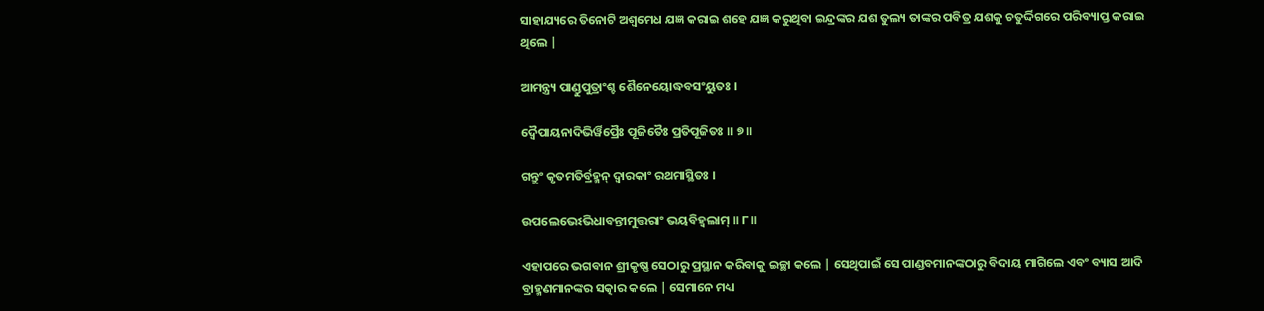ସାହାଯ୍ୟରେ ତିନୋଟି ଅଶ୍ବମେଧ ଯଜ୍ଞ କରାଇ ଶହେ ଯଜ୍ଞ କରୁଥିବା ଇନ୍ଦ୍ରଙ୍କର ଯଶ ତୁଲ୍ୟ ତାଙ୍କର ପବିତ୍ର ଯଶକୁ ଚତୁର୍ଦ୍ଦିଗରେ ପରିବ୍ୟାପ୍ତ କରାଇ ଥିଲେ |

ଆମନ୍ତ୍ର୍ୟ ପାଣ୍ଡୁପୁତ୍ରାଂଶ୍ଚ ଶୈନେୟୋଦ୍ଧବସଂୟୁତଃ ।

ଦ୍ୱୈପାୟନାଦିଭିର୍ୱିପ୍ରୈଃ ପୂଜିତୈଃ ପ୍ରତିପୂଜିତଃ ॥ ୭॥

ଗନ୍ତୁଂ କୃତମତିର୍ବ୍ରହ୍ମନ୍ ଦ୍ୱାରକାଂ ରଥମାସ୍ଥିତଃ ।

ଉପଲେଭେଽଭିଧାବନ୍ତୀମୁତ୍ତରାଂ ଭୟବିହ୍ୱଲାମ୍ ॥ ୮॥

ଏହାପରେ ଭଗବାନ ଶ୍ରୀକୃଷ୍ଣ ସେଠାରୁ ପ୍ରସ୍ଥାନ କରିବାକୁ ଇଚ୍ଛା କଲେ | ସେଥିପାଇଁ ସେ ପାଣ୍ଡବମାନଙ୍କଠାରୁ ବିଦାୟ ମାଗିଲେ ଏବଂ ବ୍ୟାସ ଆଦି ବ୍ରାହ୍ମଣମାନଙ୍କର ସତ୍କାର କଲେ | ସେମାନେ ମଧ୍ୟ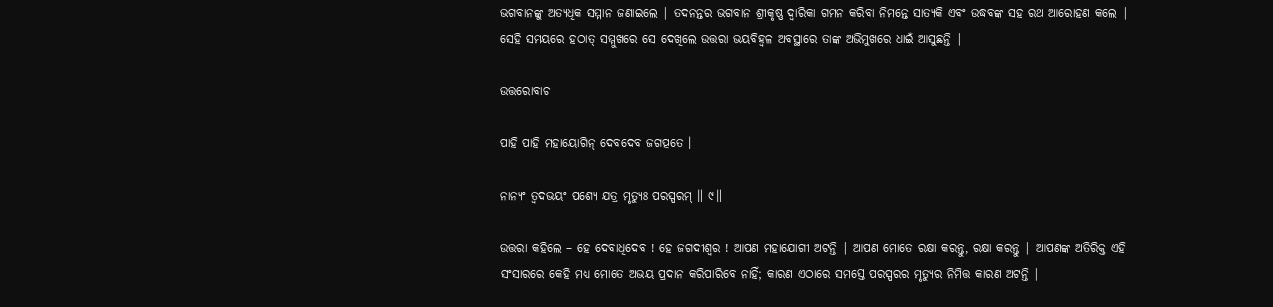ଭଗବାନଙ୍କୁ ଅତ୍ୟଧିକ ସମ୍ମାନ ଜଣାଇଲେ | ତଦନନ୍ତର ଭଗବାନ ଶ୍ରୀକୃଷ୍ଣ ଦ୍ବାରିକା ଗମନ କରିବା ନିମନ୍ତେ ସାତ୍ୟକି ଏବଂ ଉଦ୍ଧବଙ୍କ ସହ ରଥ ଆରୋହଣ କଲେ | ସେହି ସମୟରେ ହଠାତ୍ ସମ୍ମୁଖରେ ସେ ଦେଖିଲେ ଉତ୍ତରା ଭୟବିହ୍ବଳ ଅବସ୍ଥାରେ ତାଙ୍କ ଅଭିମୁଖରେ ଧାଇଁ ଆସୁଛନ୍ତି |

ଉତ୍ତରୋବାଚ

ପାହି ପାହି ମହାୟୋଗିନ୍ ଦେବଦେବ ଜଗତ୍ପତେ ।

ନାନ୍ୟଂ ତ୍ୱଦଭୟଂ ପଶ୍ୟେ ଯତ୍ର ମୃତ୍ୟୁଃ ପରସ୍ପରମ୍ ॥ ୯॥

ଉତ୍ତରା କହିଲେ – ହେ ଦେବାଧିଦେବ ! ହେ ଜଗଦୀଶ୍ବର ! ଆପଣ ମହାଯୋଗୀ ଅଟନ୍ତି | ଆପଣ ମୋତେ ରକ୍ଷା କରନ୍ତୁ, ରକ୍ଷା କରନ୍ତୁ | ଆପଣଙ୍କ ଅତିରିକ୍ତ ଏହି ସଂସାରରେ କେହି ମଧ୍ୟ ମୋତେ ଅଭୟ ପ୍ରଦାନ କରିପାରିବେ ନାହିଁ; କାରଣ ଏଠାରେ ସମସ୍ତେ ପରସ୍ପରର ମୃତ୍ୟୁର ନିମିତ୍ତ କାରଣ ଅଟନ୍ତି |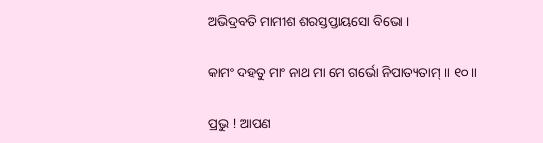ଅଭିଦ୍ରବତି ମାମୀଶ ଶରସ୍ତପ୍ତାୟସୋ ବିଭୋ ।

କାମଂ ଦହତୁ ମାଂ ନାଥ ମା ମେ ଗର୍ଭୋ ନିପାତ୍ୟତାମ୍ ॥ ୧୦॥

ପ୍ରଭୁ ! ଆପଣ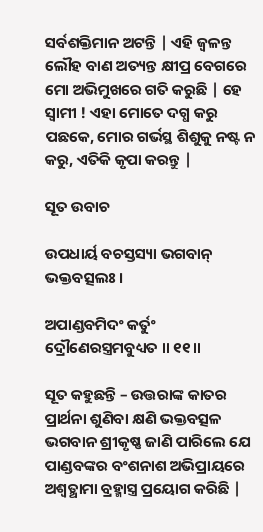ସର୍ବଶକ୍ତିମାନ ଅଟନ୍ତି | ଏହି ଜ୍ବଳନ୍ତ ଲୌହ ବାଣ ଅତ୍ୟନ୍ତ କ୍ଷୀପ୍ର ବେଗରେ ମୋ ଅଭିମୁଖରେ ଗତି କରୁଛି | ହେ ସ୍ବାମୀ ! ଏହା ମୋତେ ଦଗ୍ଧ କରୁ ପଛକେ, ମୋର ଗର୍ଭସ୍ଥ ଶିଶୁକୁ ନଷ୍ଟ ନ କରୁ, ଏତିକି କୃପା କରନ୍ତୁ |

ସୂତ ଉବାଚ

ଉପଧାର୍ୟ ବଚସ୍ତସ୍ୟା ଭଗବାନ୍ ଭକ୍ତବତ୍ସଲଃ ।

ଅପାଣ୍ଡବମିଦଂ କର୍ତୁଂ ଦ୍ରୌଣେରସ୍ତ୍ରମବୁଧ୍ୟତ ॥ ୧୧॥

ସୂତ କହୁଛନ୍ତି – ଉତ୍ତରାଙ୍କ କାତର ପ୍ରାର୍ଥନା ଶୁଣିବା କ୍ଷଣି ଭକ୍ତବତ୍ସଳ ଭଗବାନ ଶ୍ରୀକୃଷ୍ଣ ଜାଣି ପାରିଲେ ଯେ ପାଣ୍ଡବଙ୍କର ବଂଶନାଶ ଅଭିପ୍ରାୟରେ ଅଶ୍ବତ୍ଥାମା ବ୍ରହ୍ମାସ୍ତ୍ର ପ୍ରୟୋଗ କରିଛି |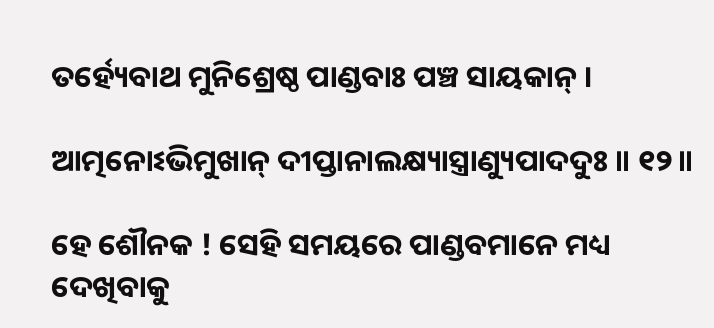ତର୍ହ୍ୟେବାଥ ମୁନିଶ୍ରେଷ୍ଠ ପାଣ୍ଡବାଃ ପଞ୍ଚ ସାୟକାନ୍ ।

ଆତ୍ମନୋଽଭିମୁଖାନ୍ ଦୀପ୍ତାନାଲକ୍ଷ୍ୟାସ୍ତ୍ରାଣ୍ୟୁପାଦଦୁଃ ॥ ୧୨॥

ହେ ଶୌନକ ! ସେହି ସମୟରେ ପାଣ୍ଡବମାନେ ମଧ୍ୟ ଦେଖିବାକୁ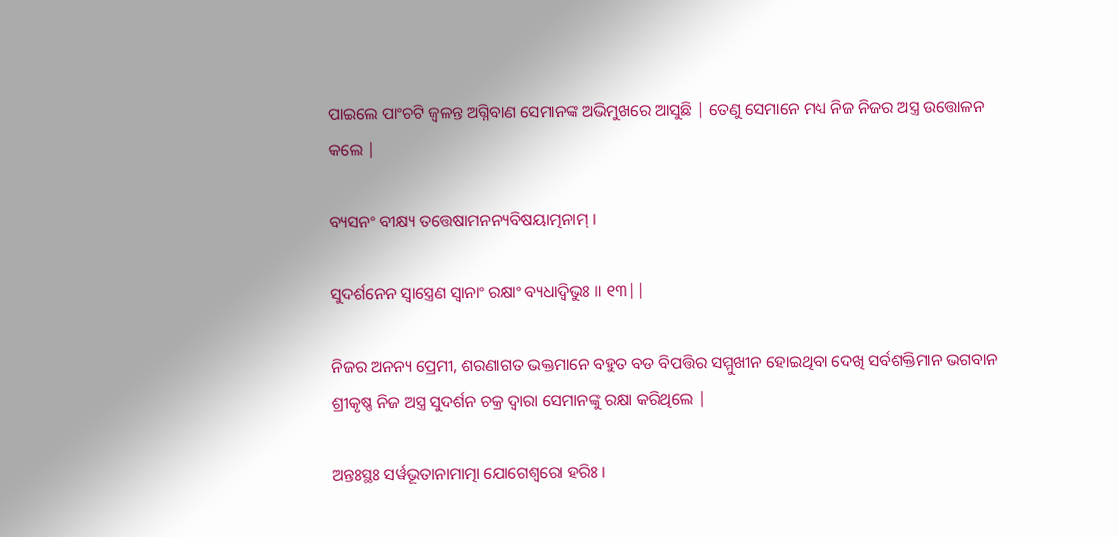ପାଇଲେ ପାଂଚଟି ଜ୍ବଳନ୍ତ ଅଗ୍ନିବାଣ ସେମାନଙ୍କ ଅଭିମୁଖରେ ଆସୁଛି | ତେଣୁ ସେମାନେ ମଧ୍ୟ ନିଜ ନିଜର ଅସ୍ତ୍ର ଉତ୍ତୋଳନ କଲେ |

ବ୍ୟସନଂ ବୀକ୍ଷ୍ୟ ତତ୍ତେଷାମନନ୍ୟବିଷୟାତ୍ମନାମ୍ ।

ସୁଦର୍ଶନେନ ସ୍ୱାସ୍ତ୍ରେଣ ସ୍ୱାନାଂ ରକ୍ଷାଂ ବ୍ୟଧାଦ୍ୱିଭୁଃ ॥ ୧୩||

ନିଜର ଅନନ୍ୟ ପ୍ରେମୀ, ଶରଣାଗତ ଭକ୍ତମାନେ ବହୁତ ବଡ ବିପତ୍ତିର ସମ୍ମୁଖୀନ ହୋଇଥିବା ଦେଖି ସର୍ବଶକ୍ତିମାନ ଭଗବାନ ଶ୍ରୀକୃଷ୍ଣ ନିଜ ଅସ୍ତ୍ର ସୁଦର୍ଶନ ଚକ୍ର ଦ୍ବାରା ସେମାନଙ୍କୁ ରକ୍ଷା କରିଥିଲେ |

ଅନ୍ତଃସ୍ଥଃ ସର୍ୱଭୂତାନାମାତ୍ମା ଯୋଗେଶ୍ୱରୋ ହରିଃ ।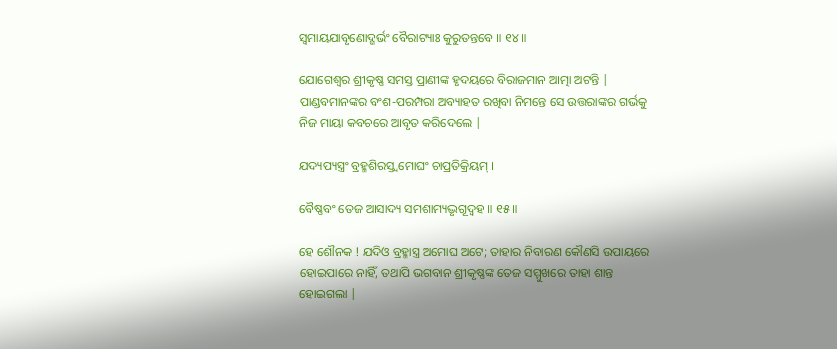ସ୍ୱମାୟଯାବୃଣୋଦ୍ଗର୍ଭଂ ବୈରାଟ୍ୟାଃ କୁରୁତନ୍ତବେ ॥ ୧୪॥

ଯୋଗେଶ୍ବର ଶ୍ରୀକୃଷ୍ଣ ସମସ୍ତ ପ୍ରାଣୀଙ୍କ ହୃଦୟରେ ବିରାଜମାନ ଆତ୍ମା ଅଟନ୍ତି | ପାଣ୍ଡବମାନଙ୍କର ବଂଶ-ପରମ୍ପରା ଅବ୍ୟାହତ ରଖିବା ନିମନ୍ତେ ସେ ଉତ୍ତରାଙ୍କର ଗର୍ଭକୁ ନିଜ ମାୟା କବଚରେ ଆବୃତ କରିଦେଲେ |

ଯଦ୍ୟପ୍ୟସ୍ତ୍ରଂ ବ୍ରହ୍ମଶିରସ୍ତ୍ୱମୋଘଂ ଚାପ୍ରତିକ୍ରିୟମ୍ ।

ବୈଷ୍ଣବଂ ତେଜ ଆସାଦ୍ୟ ସମଶାମ୍ୟଦ୍ଭୃଗୂଦ୍ୱହ ॥ ୧୫॥

ହେ ଶୌନକ ! ଯଦିଓ ବ୍ରହ୍ମାସ୍ତ୍ର ଅମୋଘ ଅଟେ; ତାହାର ନିବାରଣ କୌଣସି ଉପାୟରେ ହୋଇପାରେ ନାହିଁ, ତଥାପି ଭଗବାନ ଶ୍ରୀକୃଷ୍ଣଙ୍କ ତେଜ ସମ୍ମୁଖରେ ତାହା ଶାନ୍ତ ହୋଇଗଲା |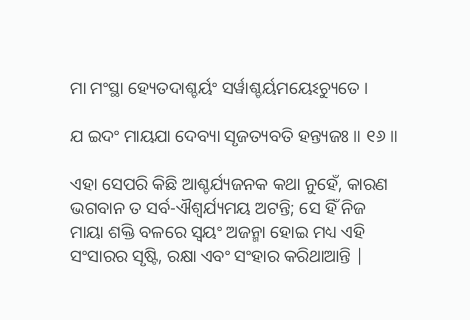ମା ମଂସ୍ଥା ହ୍ୟେତଦାଶ୍ଚର୍ୟଂ ସର୍ୱାଶ୍ଚର୍ୟମୟେଽଚ୍ୟୁତେ ।

ଯ ଇଦଂ ମାୟଯା ଦେବ୍ୟା ସୃଜତ୍ୟବତି ହନ୍ତ୍ୟଜଃ ॥ ୧୬॥

ଏହା ସେପରି କିଛି ଆଶ୍ଚର୍ଯ୍ୟଜନକ କଥା ନୁହେଁ, କାରଣ ଭଗବାନ ତ ସର୍ବ-ଐଶ୍ବର୍ଯ୍ୟମୟ ଅଟନ୍ତି; ସେ ହିଁ ନିଜ ମାୟା ଶକ୍ତି ବଳରେ ସ୍ବୟଂ ଅଜନ୍ମା ହୋଇ ମଧ୍ୟ ଏହି ସଂସାରର ସୃଷ୍ଟି, ରକ୍ଷା ଏବଂ ସଂହାର କରିଥାଆନ୍ତି |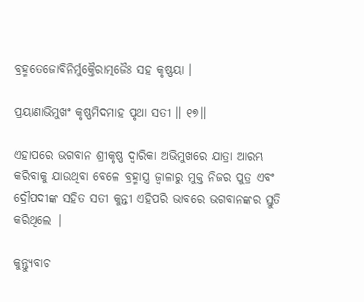ବ୍ରହ୍ମତେଜୋବିନିର୍ମୁକ୍ତୈରାତ୍ମଜୈଃ ସହ କୃଷ୍ଣୟା ।

ପ୍ରୟାଣାଭିମୁଖଂ କୃଷ୍ଣମିଦମାହ ପୃଥା ସତୀ ॥ ୧୭॥

ଏହାପରେ ଭଗବାନ ଶ୍ରୀକୃଷ୍ଣ ଦ୍ବାରିକା ଅଭିମୁଖରେ ଯାତ୍ରା ଆରମ୍ଭ କରିବାକୁ ଯାଉଥିବା ବେଳେ ବ୍ରହ୍ମାସ୍ତ୍ର ଜ୍ବାଳାରୁ ମୁକ୍ତ ନିଜର ପୁତ୍ର ଏବଂ ଦ୍ରୌପଦୀଙ୍କ ସହିତ ସତୀ କୁନ୍ତୀ ଏହିପରି ଭାବରେ ଭଗବାନଙ୍କର ସ୍ତୁତି କରିଥିଲେ |

କୁନ୍ତ୍ୟୁବାଚ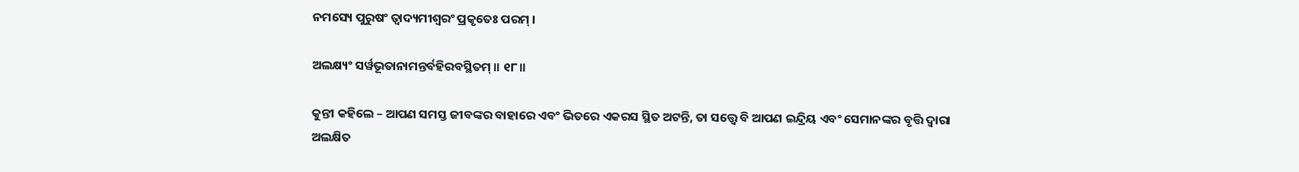ନମସ୍ୟେ ପୁରୁଷଂ ତ୍ୱାଦ୍ୟମୀଶ୍ୱରଂ ପ୍ରକୃତେଃ ପରମ୍ ।

ଅଲକ୍ଷ୍ୟଂ ସର୍ୱଭୂତାନାମନ୍ତର୍ବହିରବସ୍ଥିତମ୍ ॥ ୧୮॥

କୁନ୍ତୀ କହିଲେ – ଆପଣ ସମସ୍ତ ଜୀବଙ୍କର ବାହାରେ ଏବଂ ଭିତରେ ଏକରସ ସ୍ଥିତ ଅଟନ୍ତି, ତା ସତ୍ତ୍ବେ ବି ଆପଣ ଇନ୍ଦ୍ରିୟ ଏବଂ ସେମାନଙ୍କର ବୃତ୍ତି ଦ୍ବାରା ଅଲକ୍ଷିତ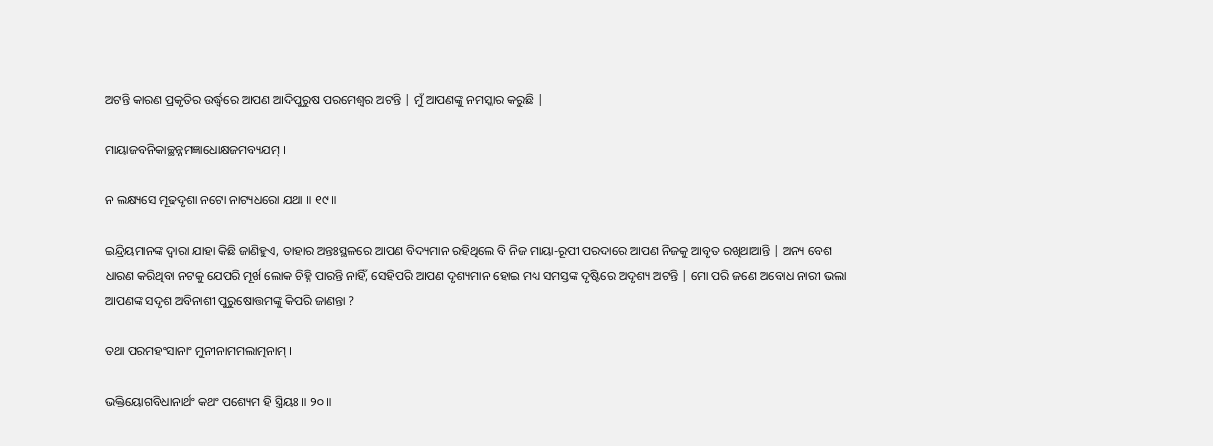ଅଟନ୍ତି କାରଣ ପ୍ରକୃତିର ଉର୍ଦ୍ଧ୍ବରେ ଆପଣ ଆଦିପୁରୁଷ ପରମେଶ୍ବର ଅଟନ୍ତି | ମୁଁ ଆପଣଙ୍କୁ ନମସ୍କାର କରୁଛି |

ମାୟାଜବନିକାଚ୍ଛନ୍ନମଜ୍ଞାଧୋକ୍ଷଜମବ୍ୟଯମ୍ ।

ନ ଲକ୍ଷ୍ୟସେ ମୂଢଦୃଶା ନଟୋ ନାଟ୍ୟଧରୋ ଯଥା ॥ ୧୯॥

ଇନ୍ଦ୍ରିୟମାନଙ୍କ ଦ୍ବାରା ଯାହା କିଛି ଜାଣିହୁଏ, ତାହାର ଅନ୍ତଃସ୍ଥଳରେ ଆପଣ ବିଦ୍ୟମାନ ରହିଥିଲେ ବି ନିଜ ମାୟା-ରୂପୀ ପରଦାରେ ଆପଣ ନିଜକୁ ଆବୃତ ରଖିଥାଆନ୍ତି | ଅନ୍ୟ ବେଶ ଧାରଣ କରିଥିବା ନଟକୁ ଯେପରି ମୂର୍ଖ ଲୋକ ଚିହ୍ନି ପାରନ୍ତି ନାହିଁ, ସେହିପରି ଆପଣ ଦୃଶ୍ୟମାନ ହୋଇ ମଧ୍ୟ ସମସ୍ତଙ୍କ ଦୃଷ୍ଟିରେ ଅଦୃଶ୍ୟ ଅଟନ୍ତି | ମୋ ପରି ଜଣେ ଅବୋଧ ନାରୀ ଭଲା ଆପଣଙ୍କ ସଦୃଶ ଅବିନାଶୀ ପୁରୁଷୋତ୍ତମଙ୍କୁ କିପରି ଜାଣନ୍ତା ?

ତଥା ପରମହଂସାନାଂ ମୁନୀନାମମଲାତ୍ମନାମ୍ ।

ଭକ୍ତିୟୋଗବିଧାନାର୍ଥଂ କଥଂ ପଶ୍ୟେମ ହି ସ୍ତ୍ରିୟଃ ॥ ୨୦॥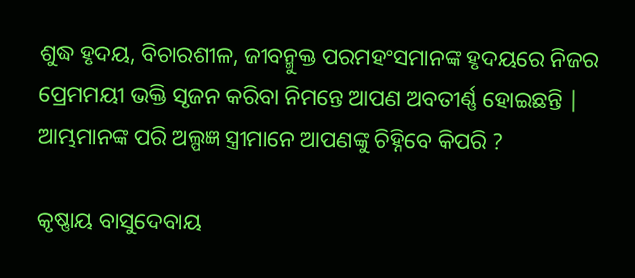ଶୁଦ୍ଧ ହୃଦୟ, ବିଚାରଶୀଳ, ଜୀବନ୍ମୁକ୍ତ ପରମହଂସମାନଙ୍କ ହୃଦୟରେ ନିଜର ପ୍ରେମମୟୀ ଭକ୍ତି ସୃଜନ କରିବା ନିମନ୍ତେ ଆପଣ ଅବତୀର୍ଣ୍ଣ ହୋଇଛନ୍ତି | ଆମ୍ଭମାନଙ୍କ ପରି ଅଲ୍ପଜ୍ଞ ସ୍ତ୍ରୀମାନେ ଆପଣଙ୍କୁ ଚିହ୍ନିବେ କିପରି ?

କୃଷ୍ଣାୟ ବାସୁଦେବାୟ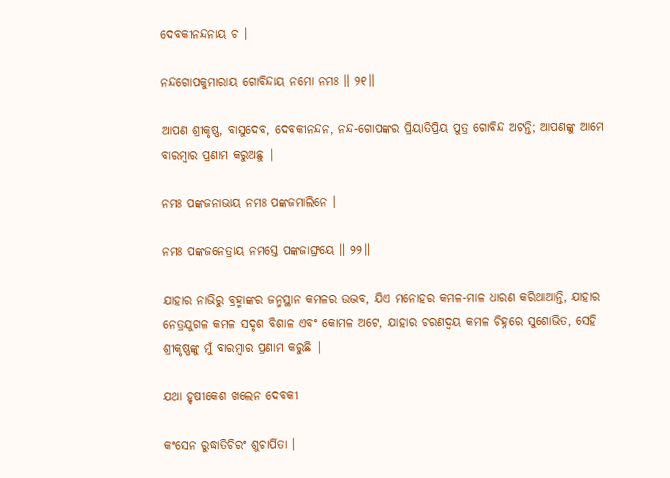ଦେବକୀନନ୍ଦନାୟ ଚ ।

ନନ୍ଦଗୋପକୁମାରାୟ ଗୋବିନ୍ଦାୟ ନମୋ ନମଃ ॥ ୨୧॥

ଆପଣ ଶ୍ରୀକୃଷ୍ଣ, ବାସୁଦେବ, ଦେବକୀନନ୍ଦନ, ନନ୍ଦ-ଗୋପଙ୍କର ପ୍ରିୟାତିପ୍ରିୟ ପୁତ୍ର ଗୋବିନ୍ଦ ଅଟନ୍ତି; ଆପଣଙ୍କୁ ଆମେ ବାରମ୍ବାର ପ୍ରଣାମ କରୁଅଛୁ |

ନମଃ ପଙ୍କଜନାଭାୟ ନମଃ ପଙ୍କଜମାଲିନେ ।

ନମଃ ପଙ୍କଜନେତ୍ରାୟ ନମସ୍ତେ ପଙ୍କଜାଙ୍ଘ୍ରୟେ ॥ ୨୨॥

ଯାହାର ନାଭିରୁ ବ୍ରହ୍ମାଙ୍କର ଜନ୍ମସ୍ଥାନ କମଳର ଉଦ୍ଭବ, ଯିଏ ମନୋହର କମଳ-ମାଳ ଧାରଣ କରିଥାଆନ୍ତି, ଯାହାର ନେତ୍ରଯୁଗଳ କମଳ ସଦୃଶ ବିଶାଳ ଏବଂ କୋମଳ ଅଟେ, ଯାହାର ଚରଣଦ୍ବୟ କମଳ ଚିହ୍ନରେ ସୁଶୋଭିତ, ସେହି ଶ୍ରୀକୃଷ୍ଣଙ୍କୁ ମୁଁ ବାରମ୍ବାର ପ୍ରଣାମ କରୁଛି |

ଯଥା ହୃଷୀକେଶ ଖଲେନ ଦେବକୀ

କଂସେନ ରୁଦ୍ଧାତିଚିରଂ ଶୁଚାର୍ପିତା ।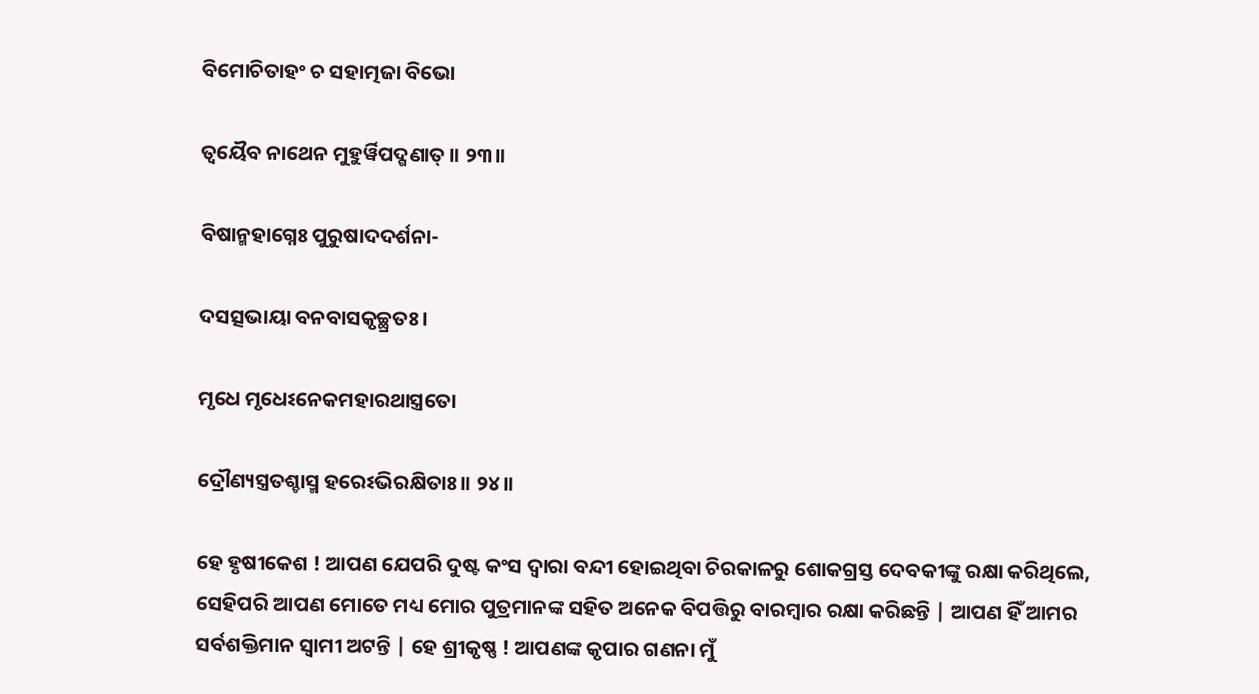ବିମୋଚିତାହଂ ଚ ସହାତ୍ମଜା ବିଭୋ

ତ୍ୱୟୈବ ନାଥେନ ମୁହୁର୍ୱିପଦ୍ଗଣାତ୍ ॥ ୨୩॥

ବିଷାନ୍ମହାଗ୍ନେଃ ପୁରୁଷାଦଦର୍ଶନା-

ଦସତ୍ସଭାୟା ବନବାସକୃଚ୍ଛ୍ରତଃ ।

ମୃଧେ ମୃଧେଽନେକମହାରଥାସ୍ତ୍ରତୋ

ଦ୍ରୌଣ୍ୟସ୍ତ୍ରତଶ୍ଚାସ୍ମ ହରେଽଭିରକ୍ଷିତାଃ ॥ ୨୪॥

ହେ ହୃଷୀକେଶ ! ଆପଣ ଯେପରି ଦୁଷ୍ଟ କଂସ ଦ୍ବାରା ବନ୍ଦୀ ହୋଇଥିବା ଚିରକାଳରୁ ଶୋକଗ୍ରସ୍ତ ଦେବକୀଙ୍କୁ ରକ୍ଷା କରିଥିଲେ, ସେହିପରି ଆପଣ ମୋତେ ମଧ୍ୟ ମୋର ପୁତ୍ରମାନଙ୍କ ସହିତ ଅନେକ ବିପତ୍ତିରୁ ବାରମ୍ବାର ରକ୍ଷା କରିଛନ୍ତି | ଆପଣ ହିଁ ଆମର ସର୍ବଶକ୍ତିମାନ ସ୍ବାମୀ ଅଟନ୍ତି | ହେ ଶ୍ରୀକୃଷ୍ଣ ! ଆପଣଙ୍କ କୃପାର ଗଣନା ମୁଁ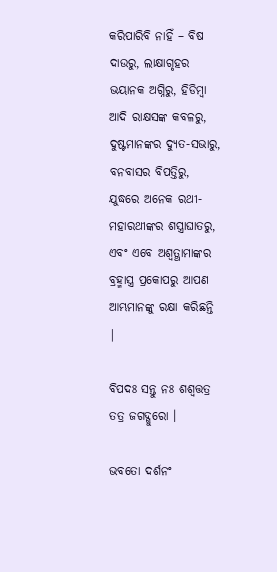କରିପାରିବି ନାହିଁ – ବିଷ ଦାଉରୁ, ଲାକ୍ଷାଗୃହର ଭୟାନକ ଅଗ୍ନିରୁ, ହିଡିମ୍ବା ଆଦି ରାକ୍ଷସଙ୍କ କବଳରୁ, ଦୁଷ୍ଟମାନଙ୍କର ଦ୍ୟୁତ-ସଭାରୁ, ବନବାସର ବିପତ୍ତିରୁ, ଯୁଦ୍ଧରେ ଅନେକ ରଥୀ-ମହାରଥୀଙ୍କର ଶସ୍ତ୍ରାଘାତରୁ, ଏବଂ ଏବେ ଅଶ୍ବତ୍ଥାମାଙ୍କର ବ୍ରହ୍ମାସ୍ତ୍ର ପ୍ରକୋପରୁ ଆପଣ ଆମ୍ଭମାନଙ୍କୁ ରକ୍ଷା କରିଛନ୍ତି |

ବିପଦଃ ସନ୍ତୁ ନଃ ଶଶ୍ୱତ୍ତତ୍ର ତତ୍ର ଜଗଦ୍ଗୁରୋ ।

ଭବତୋ ଦର୍ଶନଂ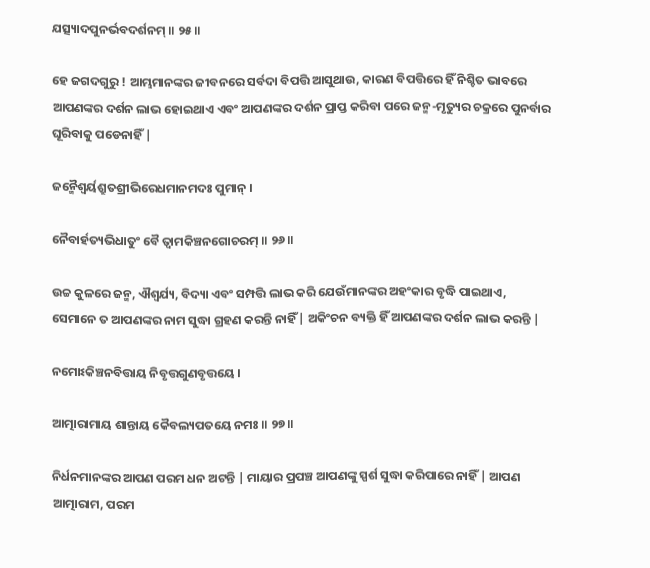ଯତ୍ସ୍ୟାଦପୁନର୍ଭବଦର୍ଶନମ୍ ॥ ୨୫॥

ହେ ଜଗଦଗୁରୁ ! ଆମ୍ଭମାନଙ୍କର ଜୀବନରେ ସର୍ବଦା ବିପତ୍ତି ଆସୁଥାଉ, କାରଣ ବିପତ୍ତିରେ ହିଁ ନିଶ୍ଚିତ ଭାବରେ ଆପଣଙ୍କର ଦର୍ଶନ ଲାଭ ହୋଇଥାଏ ଏବଂ ଆପଣଙ୍କର ଦର୍ଶନ ପ୍ରାପ୍ତ କରିବା ପରେ ଜନ୍ମ-ମୃତ୍ୟୁର ଚକ୍ରରେ ପୁନର୍ବାର ଘୂରିବାକୁ ପଡେନାହିଁ |

ଜନ୍ମୈଶ୍ୱର୍ୟଶ୍ରୁତଶ୍ରୀଭିରେଧମାନମଦଃ ପୁମାନ୍ ।

ନୈବାର୍ହତ୍ୟଭିଧାତୁଂ ବୈ ତ୍ୱାମକିଞ୍ଚନଗୋଚରମ୍ ॥ ୨୬॥

ଉଚ୍ଚ କୁଳରେ ଜନ୍ମ, ଐଶ୍ବର୍ଯ୍ୟ, ବିଦ୍ୟା ଏବଂ ସମ୍ପତ୍ତି ଲାଭ କରି ଯେଉଁମାନଙ୍କର ଅହଂକାର ବୃଦ୍ଧି ପାଇଥାଏ, ସେମାନେ ତ ଆପଣଙ୍କର ନାମ ସୁଦ୍ଧା ଗ୍ରହଣ କରନ୍ତି ନାହିଁ | ଅକିଂଚନ ବ୍ୟକ୍ତି ହିଁ ଆପଣଙ୍କର ଦର୍ଶନ ଲାଭ କରନ୍ତି |

ନମୋଽକିଞ୍ଚନବିତ୍ତାୟ ନିବୃତ୍ତଗୁଣବୃତ୍ତୟେ ।

ଆତ୍ମାରାମାୟ ଶାନ୍ତାୟ କୈବଲ୍ୟପତୟେ ନମଃ ॥ ୨୭॥

ନିର୍ଧନମାନଙ୍କର ଆପଣ ପରମ ଧନ ଅଟନ୍ତି | ମାୟାର ପ୍ରପଞ୍ଚ ଆପଣଙ୍କୁ ସ୍ପର୍ଶ ସୁଦ୍ଧା କରିପାରେ ନାହିଁ | ଆପଣ ଆତ୍ମାରାମ, ପରମ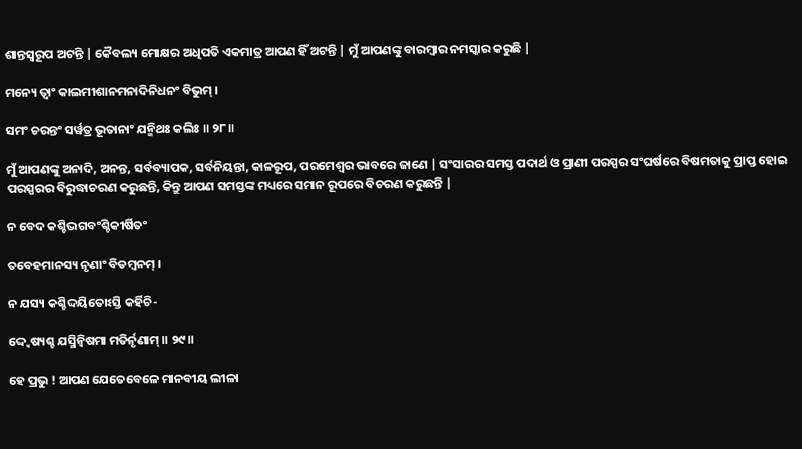ଶାନ୍ତସ୍ବରୂପ ଅଟନ୍ତି | କୈବଲ୍ୟ ମୋକ୍ଷର ଅଧିପତି ଏକମାତ୍ର ଆପଣ ହିଁ ଅଟନ୍ତି | ମୁଁ ଆପଣଙ୍କୁ ବାରମ୍ବାର ନମସ୍କାର କରୁଛି |

ମନ୍ୟେ ତ୍ୱାଂ କାଲମୀଶାନମନାଦିନିଧନଂ ବିଭୁମ୍ ।

ସମଂ ଚରନ୍ତଂ ସର୍ୱତ୍ର ଭୂତାନାଂ ଯନ୍ମିଥଃ କଲିଃ ॥ ୨୮॥

ମୁଁ ଆପଣଙ୍କୁ ଅନାଦି, ଅନନ୍ତ, ସର୍ବବ୍ୟାପକ, ସର୍ବନିୟନ୍ତା, କାଳରୂପ, ପରମେଶ୍ବର ଭାବରେ ଜାଣେ | ସଂସାରର ସମସ୍ତ ପଦାର୍ଥ ଓ ପ୍ରାଣୀ ପରସ୍ପର ସଂଘର୍ଷରେ ବିଷମତାକୁ ପ୍ରାପ୍ତ ହୋଇ ପରସ୍ପରର ବିରୁଦ୍ଧାଚରଣ କରୁଛନ୍ତି, କିନ୍ତୁ ଆପଣ ସମସ୍ତଙ୍କ ମଧ୍ୟରେ ସମାନ ରୂପରେ ବିଚରଣ କରୁଛନ୍ତି |

ନ ବେଦ କଶ୍ଚିଦ୍ଭଗବଂଶ୍ଚିକୀର୍ଷିତଂ

ତବେହମାନସ୍ୟ ନୃଣାଂ ବିଡମ୍ବନମ୍ ।

ନ ଯସ୍ୟ କଶ୍ଚିଦ୍ଦୟିତୋଽସ୍ତି କର୍ହିଚି-

ଦ୍ଦ୍ୱେଷ୍ୟଶ୍ଚ ଯସ୍ମିନ୍ୱିଷମା ମତିର୍ନୃଣାମ୍ ॥ ୨୯॥

ହେ ପ୍ରଭୁ ! ଆପଣ ଯେତେବେଳେ ମାନବୀୟ ଲୀଳା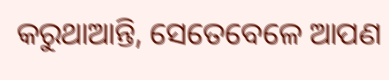କରୁଥାଆନ୍ତି, ସେତେବେଳେ ଆପଣ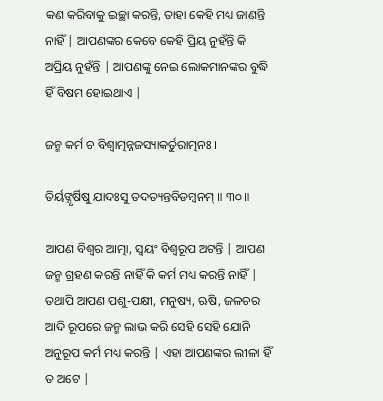କଣ କରିବାକୁ ଇଚ୍ଛା କରନ୍ତି, ତାହା କେହି ମଧ୍ୟ ଜାଣନ୍ତି ନାହିଁ | ଆପଣଙ୍କର କେବେ କେହି ପ୍ରିୟ ନୁହଁନ୍ତି କି ଅପ୍ରିୟ ନୁହଁନ୍ତି | ଆପଣଙ୍କୁ ନେଇ ଲୋକମାନଙ୍କର ବୁଦ୍ଧି ହିଁ ବିଷମ ହୋଇଥାଏ |

ଜନ୍ମ କର୍ମ ଚ ବିଶ୍ୱାତ୍ମନ୍ନଜସ୍ୟାକର୍ତୁରାତ୍ମନଃ ।

ତିର୍ୟଙ୍ନୃର୍ଷିଷୁ ଯାଦଃସୁ ତଦତ୍ୟନ୍ତବିଡମ୍ବନମ୍ ॥ ୩୦॥

ଆପଣ ବିଶ୍ବର ଆତ୍ମା, ସ୍ବୟଂ ବିଶ୍ବରୂପ ଅଟନ୍ତି | ଆପଣ ଜନ୍ମ ଗ୍ରହଣ କରନ୍ତି ନାହିଁ କି କର୍ମ ମଧ୍ୟ କରନ୍ତି ନାହିଁ | ତଥାପି ଆପଣ ପଶୁ-ପକ୍ଷୀ, ମନୁଷ୍ୟ, ଋଷି, ଜଳଚର ଆଦି ରୂପରେ ଜନ୍ମ ଲାଭ କରି ସେହି ସେହି ଯୋନି ଅନୁରୂପ କର୍ମ ମଧ୍ୟ କରନ୍ତି | ଏହା ଆପଣଙ୍କର ଲୀଳା ହିଁ ତ ଅଟେ |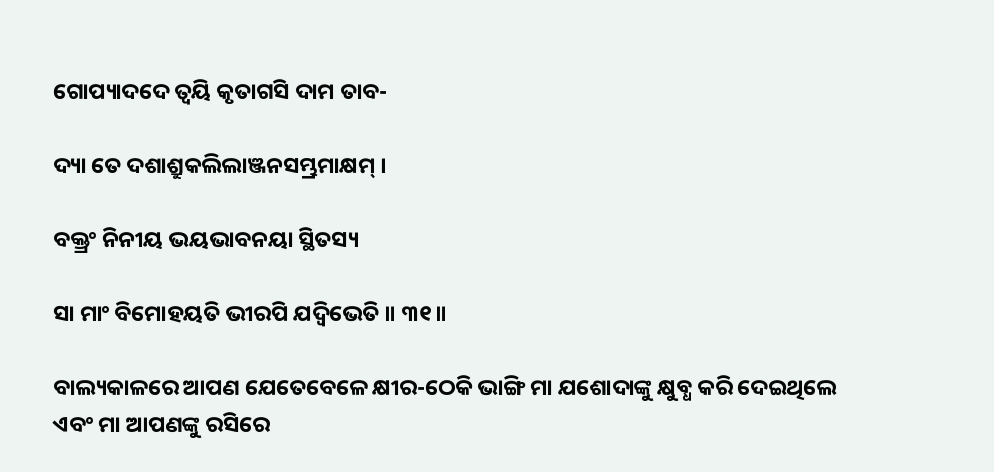ଗୋପ୍ୟାଦଦେ ତ୍ୱୟି କୃତାଗସି ଦାମ ତାବ-

ଦ୍ୟା ତେ ଦଶାଶ୍ରୁକଲିଲାଞ୍ଜନସମ୍ଭ୍ରମାକ୍ଷମ୍ ।

ବକ୍ତ୍ରଂ ନିନୀୟ ଭୟଭାବନୟା ସ୍ଥିତସ୍ୟ

ସା ମାଂ ବିମୋହୟତି ଭୀରପି ଯଦ୍ବିଭେତି ॥ ୩୧॥

ବାଲ୍ୟକାଳରେ ଆପଣ ଯେତେବେଳେ କ୍ଷୀର-ଠେକି ଭାଙ୍ଗି ମା ଯଶୋଦାଙ୍କୁ କ୍ଷୁବ୍ଧ କରି ଦେଇଥିଲେ ଏବଂ ମା ଆପଣଙ୍କୁ ରସିରେ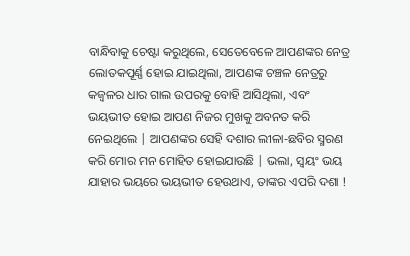ବାନ୍ଧିବାକୁ ଚେଷ୍ଟା କରୁଥିଲେ, ସେତେବେଳେ ଆପଣଙ୍କର ନେତ୍ର ଲୋତକପୂର୍ଣ୍ଣ ହୋଇ ଯାଇଥିଲା, ଆପଣଙ୍କ ଚଞ୍ଚଳ ନେତ୍ରରୁ କଜ୍ବଳର ଧାର ଗାଲ ଉପରକୁ ବୋହି ଆସିଥିଲା, ଏବଂ ଭୟଭୀତ ହୋଇ ଆପଣ ନିଜର ମୁଖକୁ ଅବନତ କରି ନେଇଥିଲେ | ଆପଣଙ୍କର ସେହି ଦଶାର ଲୀଳା-ଛବିର ସ୍ମରଣ କରି ମୋର ମନ ମୋହିତ ହୋଇଯାଉଛି | ଭଲା, ସ୍ବୟଂ ଭୟ ଯାହାର ଭୟରେ ଭୟଭୀତ ହେଉଥାଏ, ତାଙ୍କର ଏପରି ଦଶା !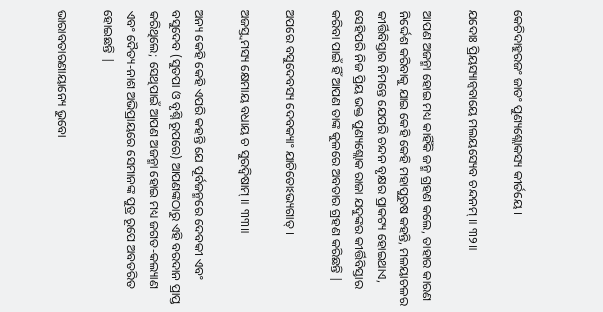କେଚିଦାହୁରଜଂ ଜାତଂ ପୁଣ୍ୟଶ୍ଲୋକସ୍ୟ କୀର୍ତୟେ ।

ଯଦୋଃ ପ୍ରିୟସ୍ୟାନ୍ୱବାୟେ ମଲୟସ୍ୟେବ ଚନ୍ଦନମ୍ ॥ ୩୨॥

ଆପଣ ଅଜନ୍ମା ହୋଇ ମଧ୍ୟ କାହିଁକି ଜନ୍ମ ଗ୍ରହଣ କଲେ, ତାହାର କାରଣ ନିର୍ଦ୍ଦେଶ କରିବାକୁ ଯାଇ କେହି କେହି ମହାପୁରୁଷ କହନ୍ତି, ମଳୟାଚଳର କୀର୍ତ୍ତିବିସ୍ତାର ନିମନ୍ତେ ଯେପରି ଚନ୍ଦନ ବୃକ୍ଷର ପ୍ରାକଟ୍ୟ ହୋଇଥାଏ, ସେହିପରି ନିଜ ପ୍ରିୟ ଭକ୍ତ ପୁଣ୍ୟଶ୍ଲୋକ ରାଜା ଯଦୁଙ୍କର କୀର୍ତ୍ତିବିସ୍ତାର କରିବା ପାଇଁ ହିଁ ଆପଣ ତାଙ୍କ କୁଳରେ ଅବତାର ଗ୍ରହଣ କରିଛନ୍ତି |

ଅପରେ ବସୁଦେବସ୍ୟ ଦେବକ୍ୟାଂ ଯାଚିତୋଽଭ୍ୟଗାତ୍ ।

ଅଜସ୍ତ୍ୱମସ୍ୟ କ୍ଷେମାୟ ବଧାୟ ଚ ସୁରଦ୍ୱିଷାମ୍ ॥ ୩୩॥

ଅନ୍ୟ କେହି କେହି ଏପରି କହନ୍ତି ଯେ ପୂର୍ବଜନ୍ମରେ ଦେବକୀ ଏବଂ ବସୁଦେବ (ସୁତପା ଓ ବୃଶ୍ନି ରୂପରେ) ଆପଣଙ୍କଠାରୁ ଏହି ବରଦାନ ପ୍ରାପ୍ତ କରିଥିଲେ; ସେଥିପାଇଁ ଆପଣ ଅଜନ୍ମା ହୋଇ ମଧ୍ୟ ଜଗତ-କଲ୍ୟାଣ ଏବଂ ଦୈତ୍ୟ-ନାଶ ଅଭିପ୍ରାୟରେ ସେମାନଙ୍କ ପୁତ୍ର ରୂପେ ଅବତରିତ ହୋଇଛନ୍ତି |

ଭାରାବତାରଣାୟାନ୍ୟେ ଭୁବୋ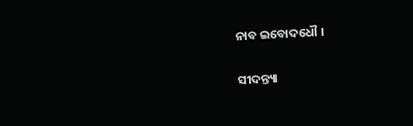ନାବ ଇବୋଦଧୌ ।

ସୀଦନ୍ତ୍ୟା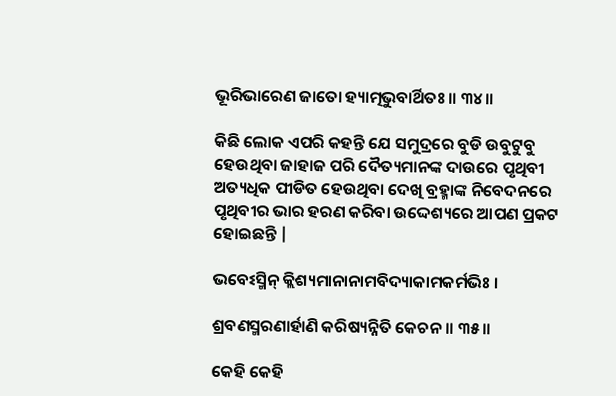ଭୂରିଭାରେଣ ଜାତୋ ହ୍ୟାତ୍ମଭୁବାର୍ଥିତଃ ॥ ୩୪॥

କିଛି ଲୋକ ଏପରି କହନ୍ତି ଯେ ସମୁଦ୍ରରେ ବୁଡି ଉବୁଟୁବୁ ହେଉଥିବା ଜାହାଜ ପରି ଦୈତ୍ୟମାନଙ୍କ ଦାଉରେ ପୃଥିବୀ ଅତ୍ୟଧିକ ପୀଡିତ ହେଉଥିବା ଦେଖି ବ୍ରହ୍ମାଙ୍କ ନିବେଦନରେ ପୃଥିବୀର ଭାର ହରଣ କରିବା ଉଦ୍ଦେଶ୍ୟରେ ଆପଣ ପ୍ରକଟ ହୋଇଛନ୍ତି |

ଭବେଽସ୍ମିନ୍ କ୍ଲିଶ୍ୟମାନାନାମବିଦ୍ୟାକାମକର୍ମଭିଃ ।

ଶ୍ରବଣସ୍ମରଣାର୍ହାଣି କରିଷ୍ୟନ୍ନିତି କେଚନ ॥ ୩୫॥

କେହି କେହି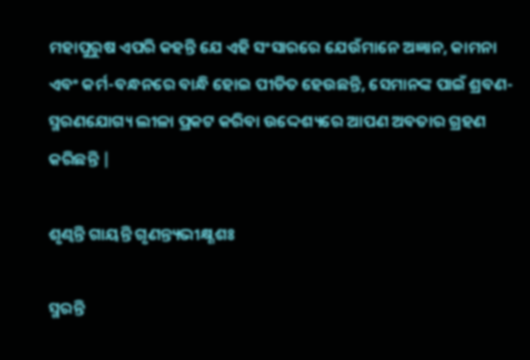ମହାପୁରୁଷ ଏପରି କହନ୍ତି ଯେ ଏହି ସଂସାରରେ ଯେଉଁମାନେ ଅଜ୍ଞାନ, କାମନା ଏବଂ କର୍ମ-ବନ୍ଧନରେ ବାନ୍ଧି ହୋଇ ପୀଡିତ ହେଉଛନ୍ତି, ସେମାନଙ୍କ ପାଇଁ ଶ୍ରବଣ-ସ୍ମରଣଯୋଗ୍ୟ ଲୀଳା ପ୍ରକଟ କରିବା ଉଦ୍ଦେଶ୍ୟରେ ଆପଣ ଅବତାର ଗ୍ରହଣ କରିଛନ୍ତି |

ଶୃଣ୍ୱନ୍ତି ଗାୟନ୍ତି ଗୃଣନ୍ତ୍ୟଭୀକ୍ଷ୍ଣଶଃ

ସ୍ମରନ୍ତି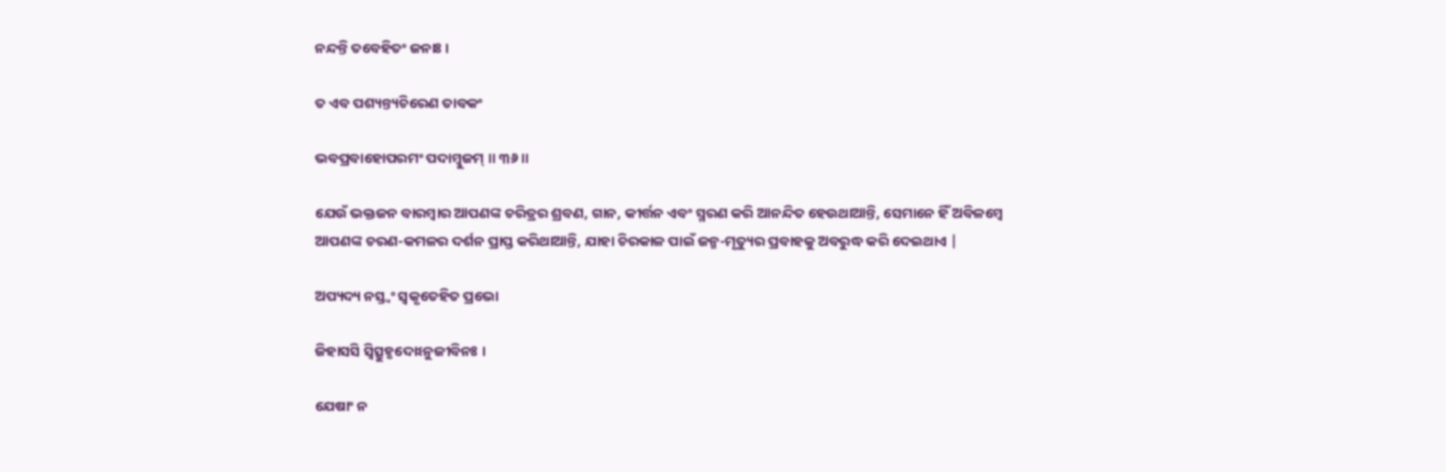ନନ୍ଦନ୍ତି ତବେହିତଂ ଜନାଃ ।

ତ ଏବ ପଶ୍ୟନ୍ତ୍ୟଚିରେଣ ତାବକଂ

ଭବପ୍ରବାହୋପରମଂ ପଦାମ୍ବୁଜମ୍ ॥ ୩୬॥

ଯେଉଁ ଭକ୍ତଜନ ବାରମ୍ବାର ଆପଣଙ୍କ ଚରିତ୍ରର ଶ୍ରବଣ, ଗାନ, କୀର୍ତ୍ତନ ଏବଂ ସ୍ମରଣ କରି ଆନନ୍ଦିତ ହେଉଥାଆନ୍ତି, ସେମାନେ ହିଁ ଅବିଳମ୍ବେ ଆପଣଙ୍କ ଚରଣ-କମଳର ଦର୍ଶନ ପ୍ରାପ୍ତ କରିଥାଆନ୍ତି, ଯାହା ଚିରକାଳ ପାଇଁ ଜନ୍ମ-ମୃତ୍ୟୁର ପ୍ରବାହକୁ ଅବରୁଦ୍ଧ କରି ଦେଇଥାଏ |

ଅପ୍ୟଦ୍ୟ ନସ୍ତ୍ୱଂ ସ୍ୱକୃତେହିତ ପ୍ରଭୋ

ଜିହାସସି ସ୍ୱିତ୍ସୁହୃଦୋଽନୁଜୀବିନଃ ।

ଯେଷାଂ ନ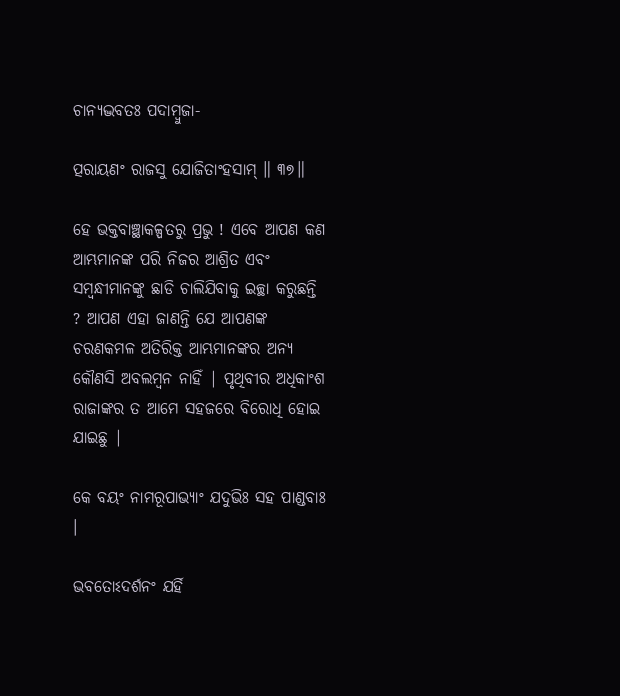ଚାନ୍ୟଦ୍ଭବତଃ ପଦାମ୍ବୁଜା-

ତ୍ପରାୟଣଂ ରାଜସୁ ଯୋଜିତାଂହସାମ୍ ॥ ୩୭॥

ହେ ଭକ୍ତବାଞ୍ଛାକଳ୍ପତରୁ ପ୍ରଭୁ ! ଏବେ ଆପଣ କଣ ଆମ୍ଭମାନଙ୍କ ପରି ନିଜର ଆଶ୍ରିତ ଏବଂ ସମ୍ବନ୍ଧୀମାନଙ୍କୁ ଛାଡି ଚାଲିଯିବାକୁ ଇଚ୍ଛା କରୁଛନ୍ତି ? ଆପଣ ଏହା ଜାଣନ୍ତି ଯେ ଆପଣଙ୍କ ଚରଣକମଳ ଅତିରିକ୍ତ ଆମ୍ଭମାନଙ୍କର ଅନ୍ୟ କୌଣସି ଅବଲମ୍ବନ ନାହିଁ | ପୃଥିବୀର ଅଧିକାଂଶ ରାଜାଙ୍କର ତ ଆମେ ସହଜରେ ବିରୋଧି ହୋଇ ଯାଇଛୁ |

କେ ବୟଂ ନାମରୂପାଭ୍ୟାଂ ଯଦୁଭିଃ ସହ ପାଣ୍ଡବାଃ ।

ଭବତୋଽଦର୍ଶନଂ ଯର୍ହି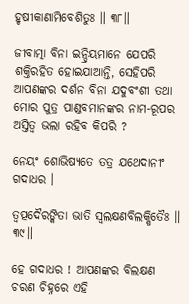ହୃଷୀକାଣାମିବେଶିତୁଃ ॥ ୩୮॥

ଜୀବାତ୍ମା ବିନା ଇନ୍ଦ୍ରିୟମାନେ ଯେପରି ଶକ୍ତିରହିତ ହୋଇଯାଆନ୍ତି, ସେହିପରି ଆପଣଙ୍କର ଦର୍ଶନ ବିନା ଯଦୁବଂଶୀ ତଥା ମୋର ପୁତ୍ର ପାଣ୍ଡବମାନଙ୍କର ନାମ-ରୂପର ଅସ୍ତିତ୍ବ ଭଲା ରହିବ କିପରି ?

ନେୟଂ ଶୋଭିଷ୍ୟତେ ତତ୍ର ଯଥେଦାନୀଂ ଗଦାଧର ।

ତ୍ୱତ୍ପଦୈରଙ୍କିତା ଭାତି ସ୍ୱଲକ୍ଷଣବିଲକ୍ଷିତୈଃ ॥ ୩୯॥

ହେ ଗଦାଧର ! ଆପଣଙ୍କର ବିଲକ୍ଷଣ ଚରଣ ଚିହ୍ନରେ ଏହି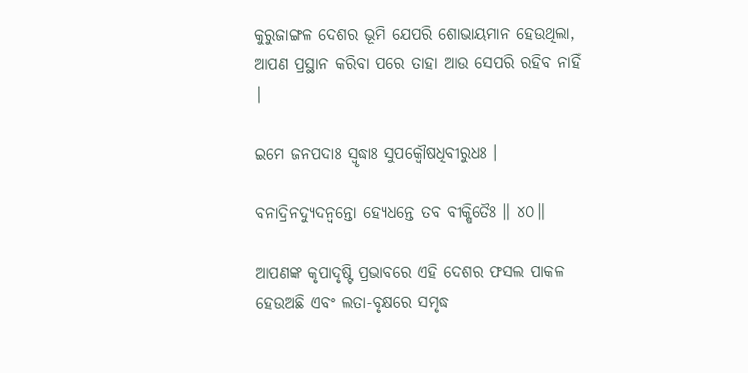କୁରୁଜାଙ୍ଗଳ ଦେଶର ଭୂମି ଯେପରି ଶୋଭାୟମାନ ହେଉଥିଲା, ଆପଣ ପ୍ରସ୍ଥାନ କରିବା ପରେ ତାହା ଆଉ ସେପରି ରହିବ ନାହିଁ |

ଇମେ ଜନପଦାଃ ସ୍ୱୃଦ୍ଧାଃ ସୁପକ୍ୱୌଷଧିବୀରୁଧଃ ।

ବନାଦ୍ରିନଦ୍ୟୁଦନ୍ୱନ୍ତୋ ହ୍ୟେଧନ୍ତେ ତବ ବୀକ୍ଷିତୈଃ ॥ ୪୦॥

ଆପଣଙ୍କ କୃପାଦୃଷ୍ଟି ପ୍ରଭାବରେ ଏହି ଦେଶର ଫସଲ ପାକଳ ହେଉଅଛି ଏବଂ ଲତା-ବୃକ୍ଷରେ ସମୃଦ୍ଧ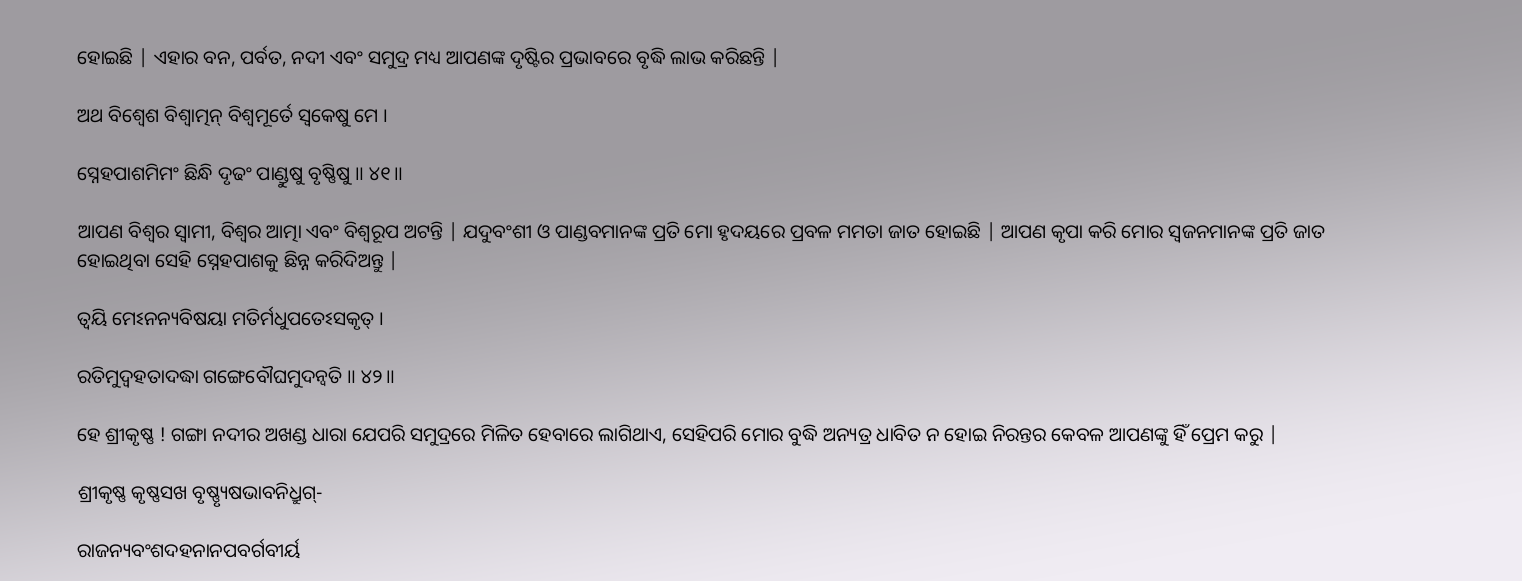ହୋଇଛି | ଏହାର ବନ, ପର୍ବତ, ନଦୀ ଏବଂ ସମୁଦ୍ର ମଧ୍ୟ ଆପଣଙ୍କ ଦୃଷ୍ଟିର ପ୍ରଭାବରେ ବୃଦ୍ଧି ଲାଭ କରିଛନ୍ତି |

ଅଥ ବିଶ୍ୱେଶ ବିଶ୍ୱାତ୍ମନ୍ ବିଶ୍ୱମୂର୍ତେ ସ୍ୱକେଷୁ ମେ ।

ସ୍ନେହପାଶମିମଂ ଛିନ୍ଧି ଦୃଢଂ ପାଣ୍ଡୁଷୁ ବୃଷ୍ଣିଷୁ ॥ ୪୧॥

ଆପଣ ବିଶ୍ବର ସ୍ବାମୀ, ବିଶ୍ବର ଆତ୍ମା ଏବଂ ବିଶ୍ବରୂପ ଅଟନ୍ତି | ଯଦୁବଂଶୀ ଓ ପାଣ୍ଡବମାନଙ୍କ ପ୍ରତି ମୋ ହୃଦୟରେ ପ୍ରବଳ ମମତା ଜାତ ହୋଇଛି | ଆପଣ କୃପା କରି ମୋର ସ୍ବଜନମାନଙ୍କ ପ୍ରତି ଜାତ ହୋଇଥିବା ସେହି ସ୍ନେହପାଶକୁ ଛିନ୍ନ କରିଦିଅନ୍ତୁ |

ତ୍ୱୟି ମେଽନନ୍ୟବିଷୟା ମତିର୍ମଧୁପତେଽସକୃତ୍ ।

ରତିମୁଦ୍ୱହତାଦଦ୍ଧା ଗଙ୍ଗେବୌଘମୁଦନ୍ୱତି ॥ ୪୨॥

ହେ ଶ୍ରୀକୃଷ୍ଣ ! ଗଙ୍ଗା ନଦୀର ଅଖଣ୍ଡ ଧାରା ଯେପରି ସମୁଦ୍ରରେ ମିଳିତ ହେବାରେ ଲାଗିଥାଏ, ସେହିପରି ମୋର ବୁଦ୍ଧି ଅନ୍ୟତ୍ର ଧାବିତ ନ ହୋଇ ନିରନ୍ତର କେବଳ ଆପଣଙ୍କୁ ହିଁ ପ୍ରେମ କରୁ |

ଶ୍ରୀକୃଷ୍ଣ କୃଷ୍ଣସଖ ବୃଷ୍ଣ୍ୟୃଷଭାବନିଧ୍ରୁଗ୍-

ରାଜନ୍ୟବଂଶଦହନାନପବର୍ଗବୀର୍ୟ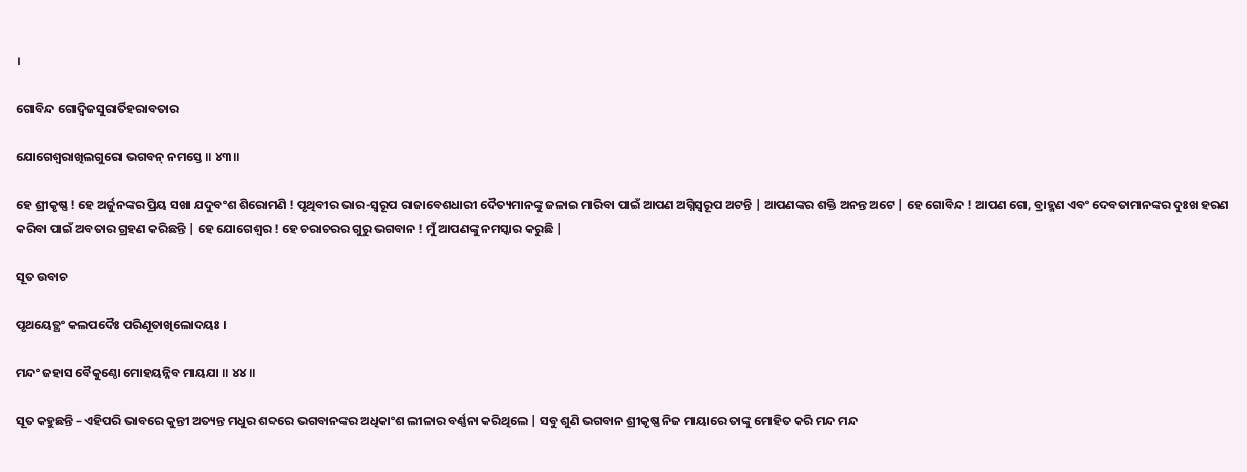।

ଗୋବିନ୍ଦ ଗୋଦ୍ୱିଜସୁରାର୍ତିହରାବତାର

ଯୋଗେଶ୍ୱରାଖିଲଗୁରୋ ଭଗବନ୍ ନମସ୍ତେ ॥ ୪୩॥

ହେ ଶ୍ରୀକୃଷ୍ଣ ! ହେ ଅର୍ଜୁନଙ୍କର ପ୍ରିୟ ସଖା ଯଦୁବଂଶ ଶିରୋମଣି ! ପୃଥିବୀର ଭାର-ସ୍ବରୂପ ରାଜାବେଶଧାରୀ ଦୈତ୍ୟମାନଙ୍କୁ ଜଳାଇ ମାରିବା ପାଇଁ ଆପଣ ଅଗ୍ନିସ୍ବରୂପ ଅଟନ୍ତି | ଆପଣଙ୍କର ଶକ୍ତି ଅନନ୍ତ ଅଟେ | ହେ ଗୋବିନ୍ଦ ! ଆପଣ ଗୋ, ବ୍ରାହ୍ମଣ ଏବଂ ଦେବତାମାନଙ୍କର ଦୁଃଖ ହରଣ କରିବା ପାଇଁ ଅବତାର ଗ୍ରହଣ କରିଛନ୍ତି | ହେ ଯୋଗେଶ୍ବର ! ହେ ଚରାଚରର ଗୁରୁ ଭଗବାନ ! ମୁଁ ଆପଣଙ୍କୁ ନମସ୍କାର କରୁଛି |

ସୂତ ଉବାଚ

ପୃଥୟେତ୍ଥଂ କଲପଦୈଃ ପରିଣୂତାଖିଲୋଦୟଃ ।

ମନ୍ଦଂ ଜହାସ ବୈକୁଣ୍ଠୋ ମୋହୟନ୍ନିବ ମାୟଯା ॥ ୪୪॥

ସୂତ କହୁଛନ୍ତି – ଏହିପରି ଭାବରେ କୁନ୍ତୀ ଅତ୍ୟନ୍ତ ମଧୁର ଶବ୍ଦରେ ଭଗବାନଙ୍କର ଅଧିକାଂଶ ଲୀଳାର ବର୍ଣ୍ଣନା କରିଥିଲେ | ସବୁ ଶୁଣି ଭଗବାନ ଶ୍ରୀକୃଷ୍ଣ ନିଜ ମାୟାରେ ତାଙ୍କୁ ମୋହିତ କରି ମନ୍ଦ ମନ୍ଦ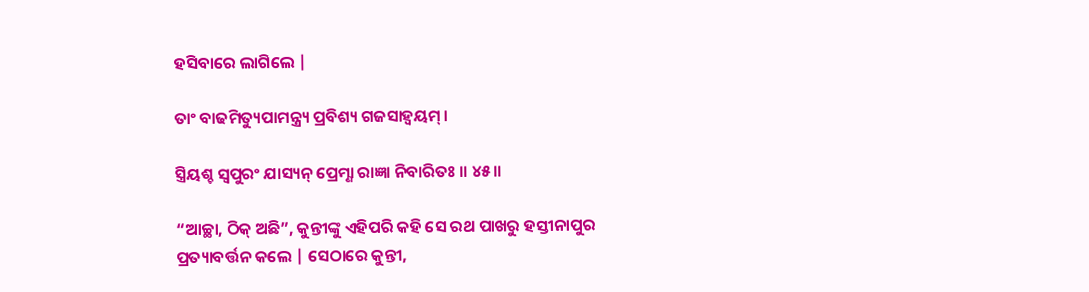ହସିବାରେ ଲାଗିଲେ |

ତାଂ ବାଢମିତ୍ୟୁପାମନ୍ତ୍ର୍ୟ ପ୍ରବିଶ୍ୟ ଗଜସାହ୍ୱୟମ୍ ।

ସ୍ତ୍ରିୟଶ୍ଚ ସ୍ୱପୁରଂ ଯାସ୍ୟନ୍ ପ୍ରେମ୍ଣା ରାଜ୍ଞା ନିବାରିତଃ ॥ ୪୫॥

“ଆଚ୍ଛା, ଠିକ୍ ଅଛି”, କୁନ୍ତୀଙ୍କୁ ଏହିପରି କହି ସେ ରଥ ପାଖରୁ ହସ୍ତୀନାପୁର ପ୍ରତ୍ୟାବର୍ତ୍ତନ କଲେ | ସେଠାରେ କୁନ୍ତୀ,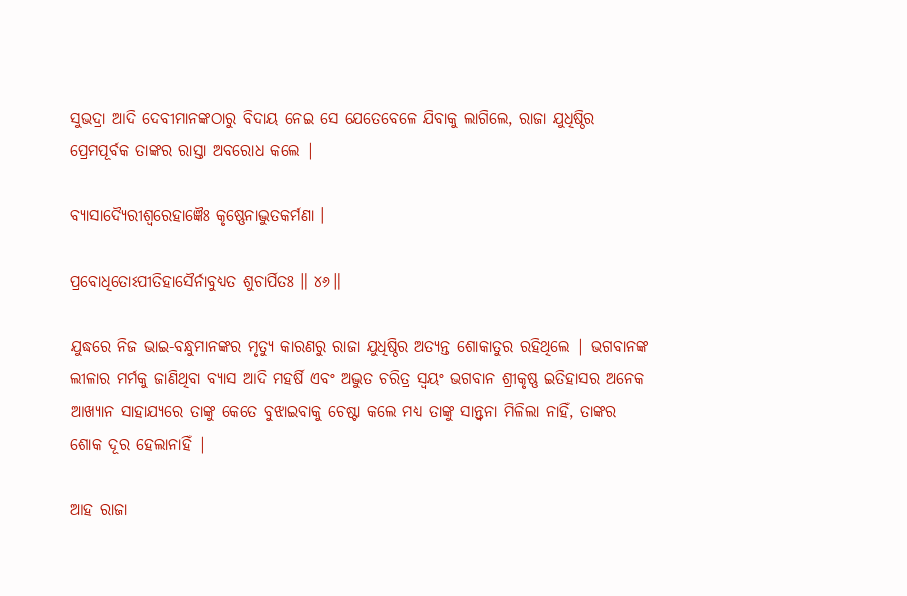ସୁଭଦ୍ରା ଆଦି ଦେବୀମାନଙ୍କଠାରୁ ବିଦାୟ ନେଇ ସେ ଯେତେବେଳେ ଯିବାକୁ ଲାଗିଲେ, ରାଜା ଯୁଧିଷ୍ଠିର ପ୍ରେମପୂର୍ବକ ତାଙ୍କର ରାସ୍ତା ଅବରୋଧ କଲେ |

ବ୍ୟାସାଦ୍ୟୈରୀଶ୍ୱରେହାଜ୍ଞୈଃ କୃଷ୍ଣେନାଦ୍ଭୁତକର୍ମଣା ।

ପ୍ରବୋଧିତୋଽପୀତିହାସୈର୍ନାବୁଧ୍ୟତ ଶୁଚାର୍ପିତଃ ॥ ୪୬॥

ଯୁଦ୍ଧରେ ନିଜ ଭାଇ-ବନ୍ଧୁମାନଙ୍କର ମୃତ୍ୟୁ କାରଣରୁ ରାଜା ଯୁଧିଷ୍ଠିର ଅତ୍ୟନ୍ତ ଶୋକାତୁର ରହିଥିଲେ | ଭଗବାନଙ୍କ ଲୀଳାର ମର୍ମକୁ ଜାଣିଥିବା ବ୍ୟାସ ଆଦି ମହର୍ଷି ଏବଂ ଅଦ୍ଭୁତ ଚରିତ୍ର ସ୍ବୟଂ ଭଗବାନ ଶ୍ରୀକୃଷ୍ଣ ଇତିହାସର ଅନେକ ଆଖ୍ୟାନ ସାହାଯ୍ୟରେ ତାଙ୍କୁ କେତେ ବୁଝାଇବାକୁ ଚେଷ୍ଟା କଲେ ମଧ୍ୟ ତାଙ୍କୁ ସାନ୍ତ୍ବନା ମିଳିଲା ନାହିଁ, ତାଙ୍କର ଶୋକ ଦୂର ହେଲାନାହିଁ |

ଆହ ରାଜା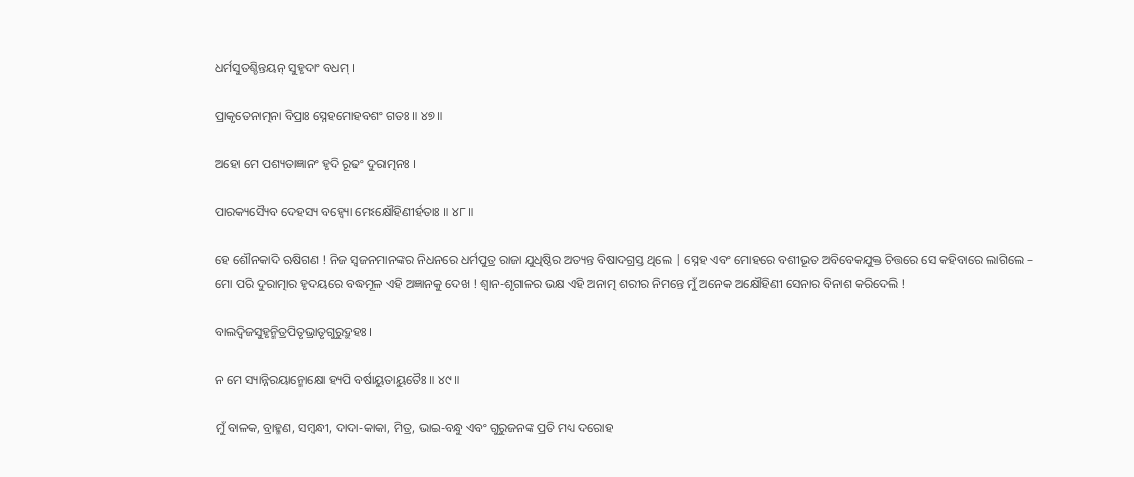ଧର୍ମସୁତଶ୍ଚିନ୍ତୟନ୍ ସୁହୃଦାଂ ବଧମ୍ ।

ପ୍ରାକୃତେନାତ୍ମନା ବିପ୍ରାଃ ସ୍ନେହମୋହବଶଂ ଗତଃ ॥ ୪୭॥

ଅହୋ ମେ ପଶ୍ୟତାଜ୍ଞାନଂ ହୃଦି ରୂଢଂ ଦୁରାତ୍ମନଃ ।

ପାରକ୍ୟସ୍ୟୈବ ଦେହସ୍ୟ ବହ୍ୱ୍ୟୋ ମେଽକ୍ଷୌହିଣୀର୍ହତାଃ ॥ ୪୮॥

ହେ ଶୌନକାଦି ଋଷିଗଣ ! ନିଜ ସ୍ବଜନମାନଙ୍କର ନିଧନରେ ଧର୍ମପୁତ୍ର ରାଜା ଯୁଧିଷ୍ଠିର ଅତ୍ୟନ୍ତ ବିଷାଦଗ୍ରସ୍ତ ଥିଲେ | ସ୍ନେହ ଏବଂ ମୋହରେ ବଶୀଭୂତ ଅବିବେକଯୁକ୍ତ ଚିତ୍ତରେ ସେ କହିବାରେ ଲାଗିଲେ – ମୋ ପରି ଦୁରାତ୍ମାର ହୃଦୟରେ ବଦ୍ଧମୂଳ ଏହି ଅଜ୍ଞାନକୁ ଦେଖ ! ଶ୍ବାନ-ଶୃଗାଳର ଭକ୍ଷ ଏହି ଅନାତ୍ମ ଶରୀର ନିମନ୍ତେ ମୁଁ ଅନେକ ଅକ୍ଷୌହିଣୀ ସେନାର ବିନାଶ କରିଦେଲି !

ବାଲଦ୍ୱିଜସୁହୃନ୍ମିତ୍ରପିତୃଭ୍ରାତୃଗୁରୁଦ୍ରୁହଃ ।

ନ ମେ ସ୍ୟାନ୍ନିରୟାନ୍ମୋକ୍ଷୋ ହ୍ୟପି ବର୍ଷାୟୁତାୟୁତୈଃ ॥ ୪୯॥

ମୁଁ ବାଳକ, ବ୍ରାହ୍ମଣ, ସମ୍ବନ୍ଧୀ, ଦାଦା-କାକା, ମିତ୍ର, ଭାଇ-ବନ୍ଧୁ ଏବଂ ଗୁରୁଜନଙ୍କ ପ୍ରତି ମଧ୍ୟ ଦରୋହ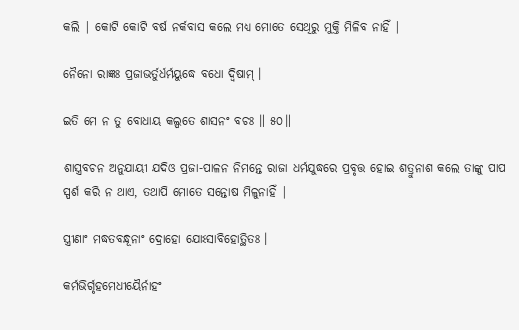କଲି | କୋଟି କୋଟି ବର୍ଷ ନର୍କବାସ କଲେ ମଧ୍ୟ ମୋତେ ସେଥିରୁ ମୁକ୍ତି ମିଳିବ ନାହିଁ |

ନୈନୋ ରାଜ୍ଞଃ ପ୍ରଜାଭର୍ତୁର୍ଧର୍ମୟୁଦ୍ଧେ ବଧୋ ଦ୍ୱିଷାମ୍ ।

ଇତି ମେ ନ ତୁ ବୋଧାୟ କଲ୍ପତେ ଶାସନଂ ବଚଃ ॥ ୫୦॥

ଶାସ୍ତ୍ରବଚନ ଅନୁଯାୟୀ ଯଦିଓ ପ୍ରଜା-ପାଳନ ନିମନ୍ତେ ରାଜା ଧର୍ମଯୁଦ୍ଧରେ ପ୍ରବୃତ୍ତ ହୋଇ ଶତ୍ରୁନାଶ କଲେ ତାଙ୍କୁ ପାପ ସ୍ପର୍ଶ କରି ନ ଥାଏ, ତଥାପି ମୋତେ ସନ୍ତୋଷ ମିଳୁନାହିଁ |

ସ୍ତ୍ରୀଣାଂ ମଦ୍ଧତବନ୍ଧୂନାଂ ଦ୍ରୋହୋ ଯୋଽସାବିହୋତ୍ଥିତଃ ।

କର୍ମଭିର୍ଗୃହମେଧୀୟୈର୍ନାହଂ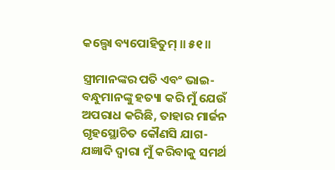କଲ୍ପୋ ବ୍ୟପୋହିତୁମ୍ ॥ ୫୧॥

ସ୍ତ୍ରୀମାନଙ୍କର ପତି ଏବଂ ଭାଇ-ବନ୍ଧୁମାନଙ୍କୁ ହତ୍ୟା କରି ମୁଁ ଯେଉଁ ଅପରାଧ କରିଛି, ତାହାର ମାର୍ଜନ ଗୃହସ୍ଥୋଚିତ କୌଣସି ଯାଗ-ଯଜ୍ଞାଦି ଦ୍ବାରା ମୁଁ କରିବାକୁ ସମର୍ଥ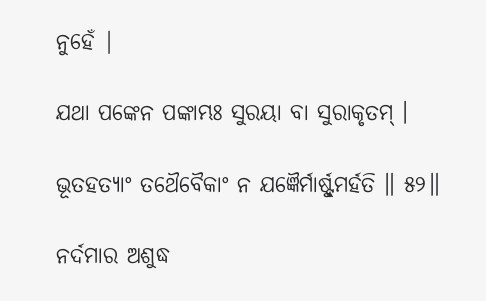ନୁହେଁ |

ଯଥା ପଙ୍କେନ ପଙ୍କାମ୍ଭଃ ସୁରୟା ବା ସୁରାକୃତମ୍ ।

ଭୂତହତ୍ୟାଂ ତଥୈବୈକାଂ ନ ଯଜ୍ଞୈର୍ମାର୍ଷ୍ଟୁମର୍ହତି ॥ ୫୨॥

ନର୍ଦମାର ଅଶୁଦ୍ଧ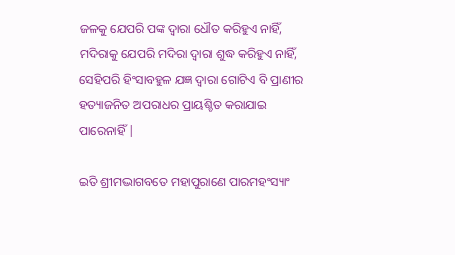ଜଳକୁ ଯେପରି ପଙ୍କ ଦ୍ବାରା ଧୌତ କରିହୁଏ ନାହିଁ, ମଦିରାକୁ ଯେପରି ମଦିରା ଦ୍ବାରା ଶୁଦ୍ଧ କରିହୁଏ ନାହିଁ, ସେହିପରି ହିଂସାବହୁଳ ଯଜ୍ଞ ଦ୍ବାରା ଗୋଟିଏ ବି ପ୍ରାଣୀର ହତ୍ୟାଜନିତ ଅପରାଧର ପ୍ରାୟଶ୍ଚିତ କରାଯାଇ ପାରେନାହିଁ |

ଇତି ଶ୍ରୀମଦ୍ଭାଗବତେ ମହାପୁରାଣେ ପାରମହଂସ୍ୟାଂ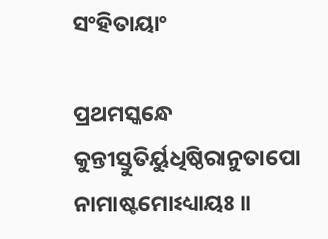ସଂହିତାୟାଂ

ପ୍ରଥମସ୍କନ୍ଧେ କୁନ୍ତୀସ୍ତୁତିର୍ୟୁଧିଷ୍ଠିରାନୁତାପୋ ନାମାଷ୍ଟମୋଽଧ୍ୟାୟଃ ॥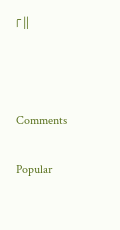୮॥



Comments

Popular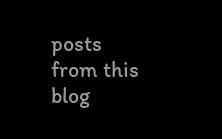posts from this blog